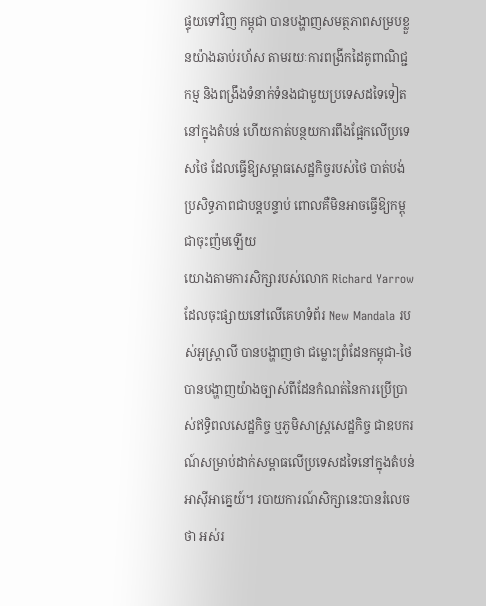ផ្ទុយទៅវិញ កម្ពុជា បានបង្ហាញសមត្ថភាពសម្របខ្លួនយ៉ាងឆាប់រហ័ស តាមរយៈការពង្រីកដៃគូពាណិជ្ជកម្ម និងពង្រឹងទំនាក់ទំនងជាមួយប្រទេសដទៃទៀតនៅក្នុងតំបន់ ហើយកាត់បន្ថយការពឹងផ្អែកលើប្រទេសថៃ ដែលធ្វើឱ្យសម្ពាធសេដ្ឋកិច្ចរបស់ថៃ បាត់បង់ប្រសិទ្ធភាពជាបន្តបន្ទាប់ ពោលគឺមិនអាចធ្វើឱ្យកម្ពុជាចុះញ៉មឡើយ
យោងតាមការសិក្សារបស់លោក Richard Yarrow ដែលចុះផ្សាយនៅលើគេហទំព័រ New Mandala របស់អូស្ត្រាលី បានបង្ហាញថា ជម្លោះព្រំដែនកម្ពុជា-ថៃ បានបង្ហាញយ៉ាងច្បាស់ពីដែនកំណត់នៃការប្រើប្រាស់ឥទ្ធិពលសេដ្ឋកិច្ច ឬភូមិសាស្ត្រសេដ្ឋកិច្ច ជាឧបករណ៍សម្រាប់ដាក់សម្ពាធលើប្រទេសដទៃនៅក្នុងតំបន់អាស៊ីអាគ្នេយ៍។ របាយការណ៍សិក្សានេះបានរំលេចថា អស់រ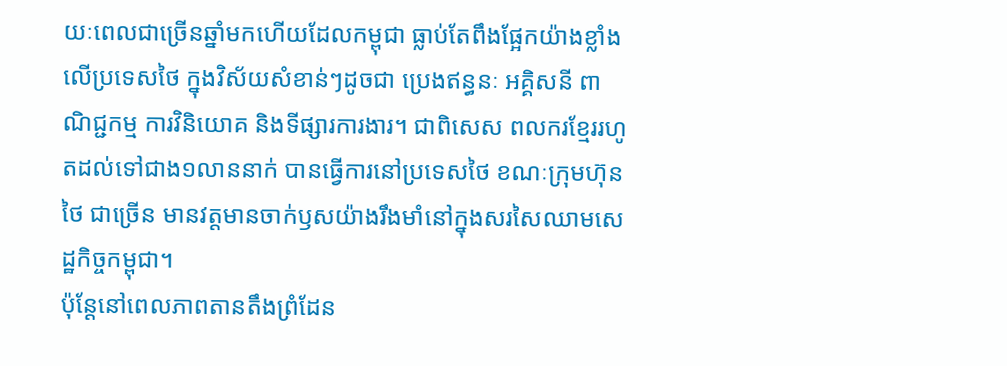យៈពេលជាច្រើនឆ្នាំមកហើយដែលកម្ពុជា ធ្លាប់តែពឹងផ្អែកយ៉ាងខ្លាំងលើប្រទេសថៃ ក្នុងវិស័យសំខាន់ៗដូចជា ប្រេងឥន្ធនៈ អគ្គិសនី ពាណិជ្ជកម្ម ការវិនិយោគ និងទីផ្សារការងារ។ ជាពិសេស ពលករខ្មែររហូតដល់ទៅជាង១លាននាក់ បានធ្វើការនៅប្រទេសថៃ ខណៈក្រុមហ៊ុនថៃ ជាច្រើន មានវត្តមានចាក់ឫសយ៉ាងរឹងមាំនៅក្នុងសរសៃឈាមសេដ្ឋកិច្ចកម្ពុជា។
ប៉ុន្តែនៅពេលភាពតានតឹងព្រំដែន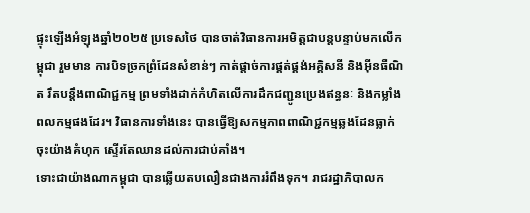ផ្ទុះឡើងអំឡុងឆ្នាំ២០២៥ ប្រទេសថៃ បានចាត់វិធានការអមិត្តជាបន្តបន្ទាប់មកលើកម្ពុជា រួមមាន ការបិទច្រកព្រំដែនសំខាន់ៗ កាត់ផ្តាច់ការផ្គត់ផ្គង់អគ្គិសនី និងអ៊ីនធឺណិត រឹតបន្តឹងពាណិជ្ជកម្ម ព្រមទាំងដាក់កំហិតលើការដឹកជញ្ជូនប្រេងឥន្ធនៈ និងកម្លាំងពលកម្មផងដែរ។ វិធានការទាំងនេះ បានធ្វើឱ្យសកម្មភាពពាណិជ្ជកម្មឆ្លងដែនធ្លាក់ចុះយ៉ាងគំហុក ស្ទើរតែឈានដល់ការជាប់គាំង។
ទោះជាយ៉ាងណាកម្ពុជា បានឆ្លើយតបលឿនជាងការរំពឹងទុក។ រាជរដ្ឋាភិបាលក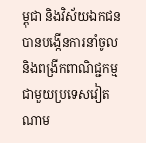ម្ពុជា និងវិស័យឯកជនបានបង្កើនការនាំចូល និងពង្រីកពាណិជ្ជកម្មជាមួយប្រទេសវៀតណាម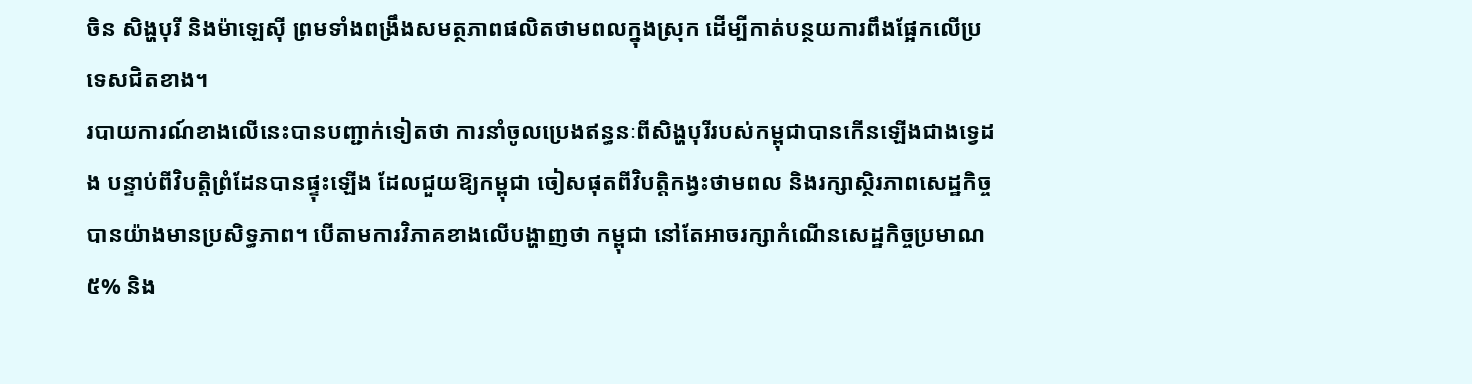ចិន សិង្ហបុរី និងម៉ាឡេស៊ី ព្រមទាំងពង្រឹងសមត្ថភាពផលិតថាមពលក្នុងស្រុក ដើម្បីកាត់បន្ថយការពឹងផ្អែកលើប្រទេសជិតខាង។
របាយការណ៍ខាងលើនេះបានបញ្ជាក់ទៀតថា ការនាំចូលប្រេងឥន្ធនៈពីសិង្ហបុរីរបស់កម្ពុជាបានកើនឡើងជាងទ្វេដង បន្ទាប់ពីវិបត្តិព្រំដែនបានផ្ទុះឡើង ដែលជួយឱ្យកម្ពុជា ចៀសផុតពីវិបត្តិកង្វះថាមពល និងរក្សាស្ថិរភាពសេដ្ឋកិច្ចបានយ៉ាងមានប្រសិទ្ធភាព។ បើតាមការវិភាគខាងលើបង្ហាញថា កម្ពុជា នៅតែអាចរក្សាកំណើនសេដ្ឋកិច្ចប្រមាណ៥% និង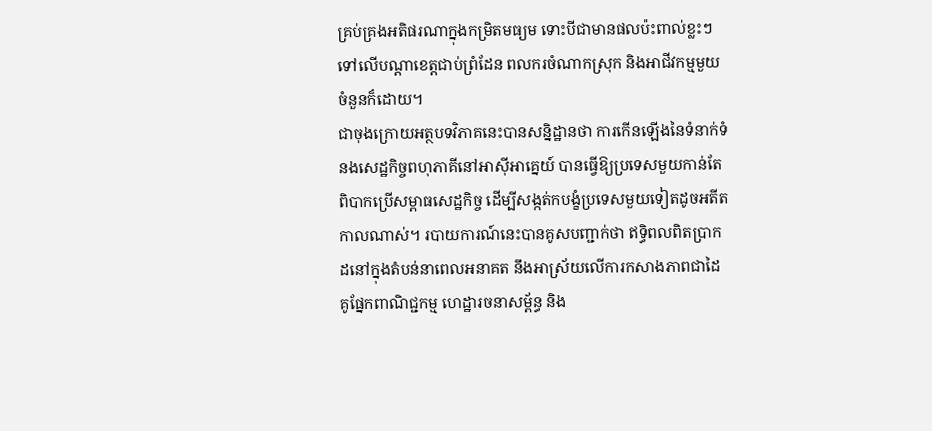គ្រប់គ្រងអតិផរណាក្នុងកម្រិតមធ្យម ទោះបីជាមានផលប៉ះពាល់ខ្លះៗទៅលើបណ្ដាខេត្តជាប់ព្រំដែន ពលករចំណាកស្រុក និងអាជីវកម្មមួយចំនួនក៏ដោយ។
ជាចុងក្រោយអត្ថបទវិភាគនេះបានសន្និដ្ឋានថា ការកើនឡើងនៃទំនាក់ទំនងសេដ្ឋកិច្ចពហុភាគីនៅអាស៊ីអាគ្នេយ៍ បានធ្វើឱ្យប្រទេសមួយកាន់តែពិបាកប្រើសម្ពាធសេដ្ឋកិច្ច ដើម្បីសង្កត់កបង្ខំប្រទេសមួយទៀតដូចអតីតកាលណាស់។ របាយការណ៍នេះបានគូសបញ្ជាក់ថា ឥទ្ធិពលពិតប្រាកដនៅក្នុងតំបន់នាពេលអនាគត នឹងអាស្រ័យលើការកសាងភាពជាដៃគូផ្នែកពាណិជ្ជកម្ម ហេដ្ឋារចនាសម្ព័ន្ធ និង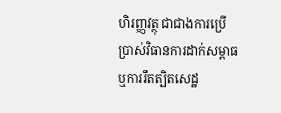ហិរញ្ញវត្ថុ ជាជាងការប្រើប្រាស់វិធានការដាក់សម្ពាធ ឬការរឹតត្បិតសេដ្ឋ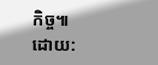កិច្ច៕
ដោយ: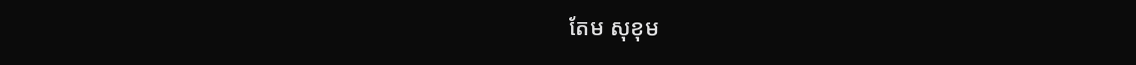តែម សុខុម